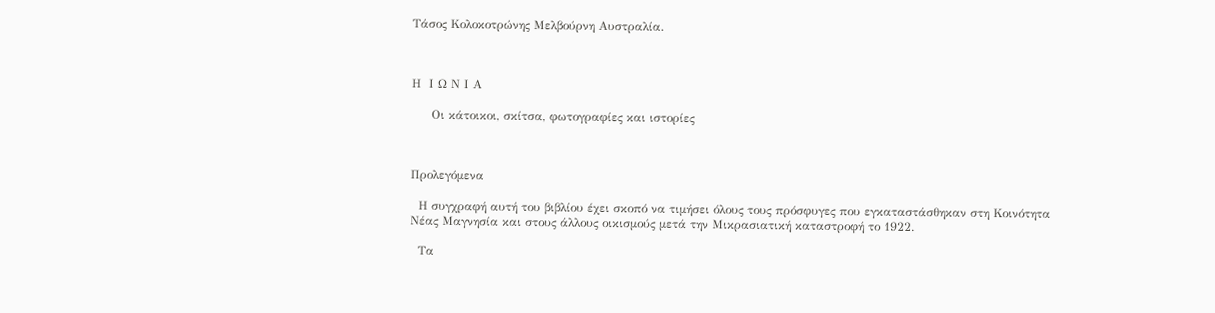Τάσος Κολοκοτρώνης Μελβούρνη Αυστραλία.



Η  Ι Ω Ν Ι Α

     Οι κάτοικοι, σκίτσα, φωτογραφίες και ιστορίες



Προλεγόμενα

  Η συγχραφή αυτή του βιβλίου έχει σκοπό να τιμήσει όλους τους πρόσφυγες που εγκαταστάσθηκαν στη Κοινότητα Νέας Μαγνησία και στους άλλους οικισμούς μετά την Μικρασιατική καταστροφή το 1922.

  Τα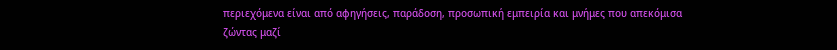περιεχόμενα είναι από αφηγήσεις, παράδοση, προσωπική εμπειρία και μνήμες που απεκόμισα ζώντας μαζί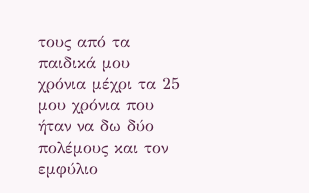τους από τα παιδικά μου χρόνια μέχρι τα 25 μου χρόνια που ήταν να δω δύο πολέμους και τον εμφύλιο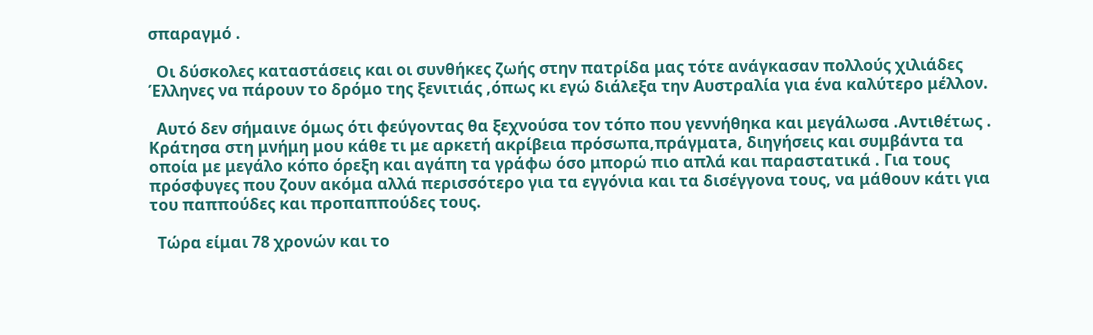σπαραγμό .

  Οι δύσκολες καταστάσεις και οι συνθήκες ζωής στην πατρίδα μας τότε ανάγκασαν πολλούς χιλιάδες Έλληνες να πάρουν το δρόμο της ξενιτιάς ,όπως κι εγώ διάλεξα την Αυστραλία για ένα καλύτερο μέλλον.

  Αυτό δεν σήμαινε όμως ότι φεύγοντας θα ξεχνούσα τον τόπο που γεννήθηκα και μεγάλωσα .Αντιθέτως . Κράτησα στη μνήμη μου κάθε τι με αρκετή ακρίβεια πρόσωπα,πράγματa, διηγήσεις και συμβάντα τα οποία με μεγάλο κόπο όρεξη και αγάπη τα γράφω όσο μπορώ πιο απλά και παραστατικά . Για τους πρόσφυγες που ζουν ακόμα αλλά περισσότερο για τα εγγόνια και τα δισέγγονα τους, να μάθουν κάτι για του παππούδες και προπαππούδες τους.

  Τώρα είμαι 78 χρονών και το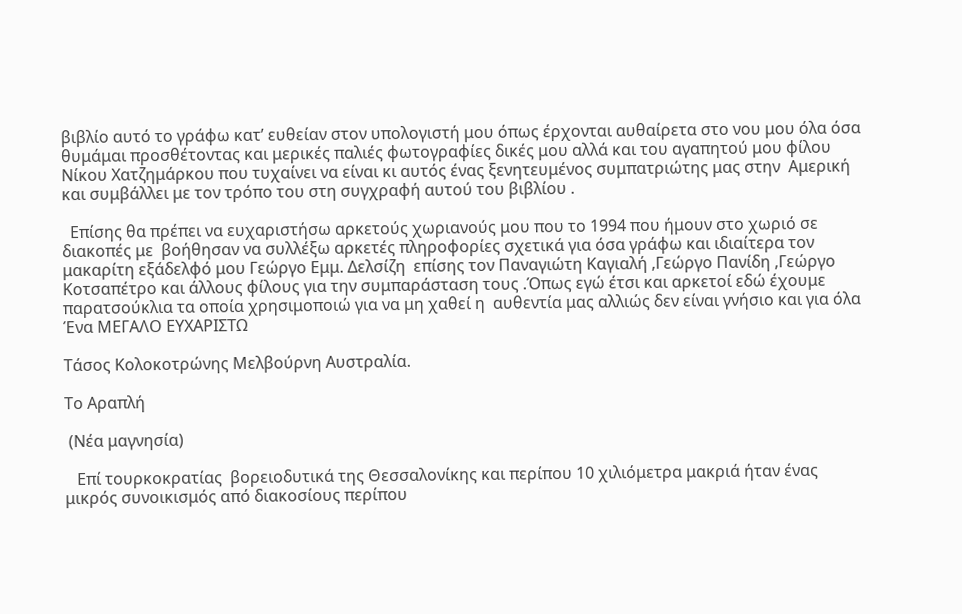βιβλίο αυτό το γράφω κατ’ ευθείαν στον υπολογιστή μου όπως έρχονται αυθαίρετα στο νου μου όλα όσα θυμάμαι προσθέτοντας και μερικές παλιές φωτογραφίες δικές μου αλλά και του αγαπητού μου φίλου Νίκου Χατζημάρκου που τυχαίνει να είναι κι αυτός ένας ξενητευμένος συμπατριώτης μας στην  Αμερική  και συμβάλλει με τον τρόπο του στη συγχραφή αυτού του βιβλίου .

  Επίσης θα πρέπει να ευχαριστήσω αρκετούς χωριανούς μου που το 1994 που ήμουν στο χωριό σε διακοπές με  βοήθησαν να συλλέξω αρκετές πληροφορίες σχετικά για όσα γράφω και ιδιαίτερα τον μακαρίτη εξάδελφό μου Γεώργο Εμμ. Δελσίζη  επίσης τον Παναγιώτη Καγιαλή ,Γεώργο Πανίδη ,Γεώργο Κοτσαπέτρο και άλλους φίλους για την συμπαράσταση τους .Όπως εγώ έτσι και αρκετοί εδώ έχουμε παρατσούκλια τα οποία χρησιμοποιώ για να μη χαθεί η  αυθεντία μας αλλιώς δεν είναι γνήσιο και για όλα Ένα ΜΕΓΑΛΟ ΕΥΧΑΡΙΣΤΩ

Τάσος Κολοκοτρώνης Μελβούρνη Αυστραλία.

Το Αραπλή

 (Νέα μαγνησία)

   Επί τουρκοκρατίας  βορειοδυτικά της Θεσσαλονίκης και περίπου 10 χιλιόμετρα μακριά ήταν ένας μικρός συνοικισμός από διακοσίους περίπου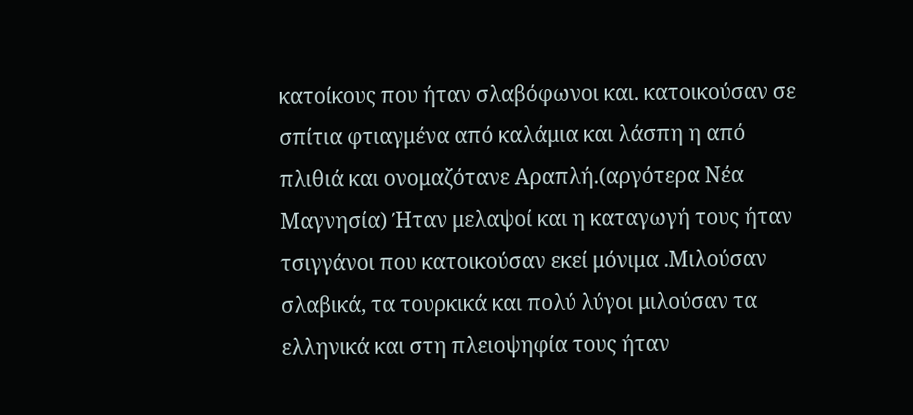κατοίκους που ήταν σλαβόφωνοι και. κατοικούσαν σε σπίτια φτιαγμένα από καλάμια και λάσπη η από πλιθιά και ονομαζότανε Αραπλή.(αργότερα Νέα Μαγνησία) Ήταν μελαψοί και η καταγωγή τους ήταν τσιγγάνοι που κατοικούσαν εκεί μόνιμα .Μιλούσαν σλαβικά, τα τουρκικά και πολύ λύγοι μιλούσαν τα ελληνικά και στη πλειοψηφία τους ήταν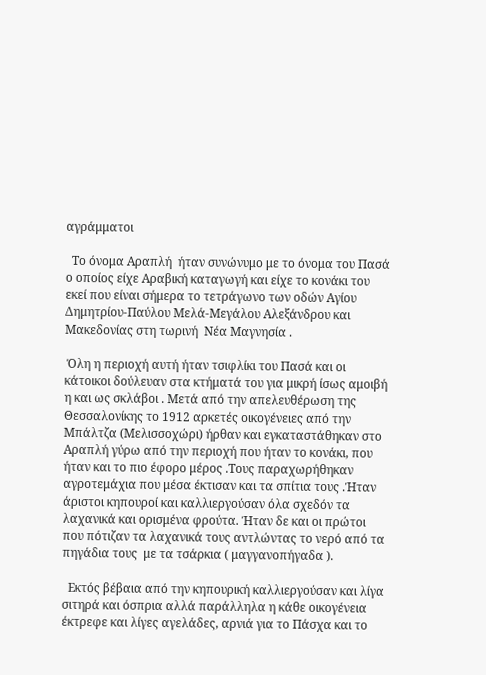αγράμματοι

  Το όνομα Αραπλή  ήταν συνώνυμο με το όνομα του Πασά ο οποίος είχε Αραβική καταγωγή και είχε το κονάκι του εκεί που είναι σήμερα το τετράγωνο των οδών Αγίου Δημητρίου-Παύλου Μελά-Μεγάλου Αλεξάνδρου και Μακεδονίας στη τωρινή  Νέα Μαγνησία .

 Όλη η περιοχή αυτή ήταν τσιφλίκι του Πασά και οι κάτοικοι δούλευαν στα κτήματά του για μικρή ίσως αμοιβή η και ως σκλάβοι . Μετά από την απελευθέρωση της Θεσσαλονίκης το 1912 αρκετές οικογένειες από την Μπάλτζα (Μελισσοχώρι) ήρθαν και εγκαταστάθηκαν στο Αραπλή γύρω από την περιοχή που ήταν το κονάκι, που ήταν και το πιο έφορο μέρος .Τους παραχωρήθηκαν αγροτεμάχια που μέσα έκτισαν και τα σπίτια τους .Ήταν άριστοι κηπουροί και καλλιεργούσαν όλα σχεδόν τα λαχανικά και ορισμένα φρούτα. Ήταν δε και οι πρώτοι που πότιζαν τα λαχανικά τους αντλώντας το νερό από τα πηγάδια τους  με τα τσάρκια ( μαγγανοπήγαδα ).

  Εκτός βέβαια από την κηπουρική καλλιεργούσαν και λίγα σιτηρά και όσπρια αλλά παράλληλα η κάθε οικογένεια έκτρεφε και λίγες αγελάδες, αρνιά για το Πάσχα και το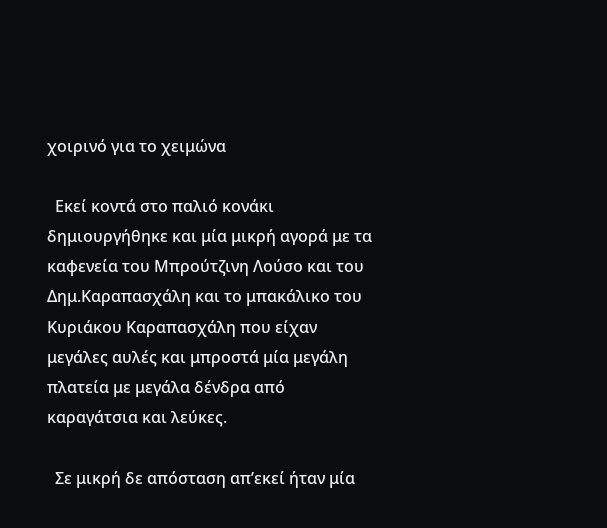χοιρινό για το χειμώνα

  Εκεί κοντά στο παλιό κονάκι δημιουργήθηκε και μία μικρή αγορά με τα καφενεία του Μπρούτζινη Λούσο και του Δημ.Καραπασχάλη και το μπακάλικο του Κυριάκου Καραπασχάλη που είχαν μεγάλες αυλές και μπροστά μία μεγάλη πλατεία με μεγάλα δένδρα από καραγάτσια και λεύκες.

  Σε μικρή δε απόσταση απ’εκεί ήταν μία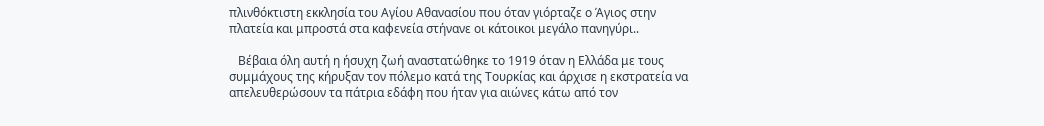πλινθόκτιστη εκκλησία του Αγίου Αθανασίου που όταν γιόρταζε ο Άγιος στην πλατεία και μπροστά στα καφενεία στήνανε οι κάτοικοι μεγάλο πανηγύρι..

   Βέβαια όλη αυτή η ήσυχη ζωή αναστατώθηκε το 1919 όταν η Ελλάδα με τους συμμάχους της κήρυξαν τον πόλεμο κατά της Τουρκίας και άρχισε η εκστρατεία να απελευθερώσουν τα πάτρια εδάφη που ήταν για αιώνες κάτω από τον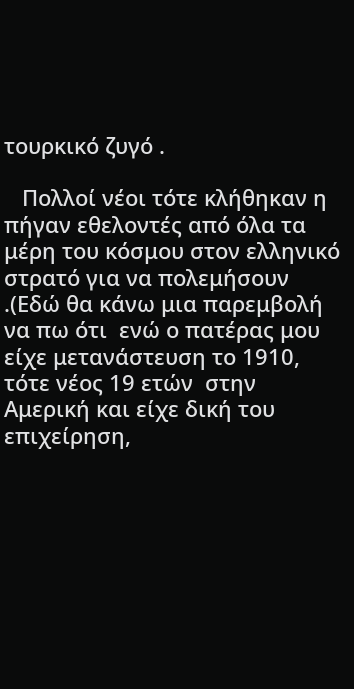τουρκικό ζυγό .

   Πολλοί νέοι τότε κλήθηκαν η πήγαν εθελοντές από όλα τα μέρη του κόσμου στον ελληνικό στρατό για να πολεμήσουν .(Εδώ θα κάνω μια παρεμβολή  να πω ότι  ενώ ο πατέρας μου είχε μετανάστευση το 1910, τότε νέος 19 ετών  στην Αμερική και είχε δική του επιχείρηση,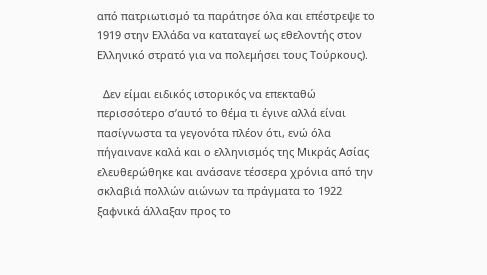από πατριωτισμό τα παράτησε όλα και επέστρεψε το 1919 στην Ελλάδα να καταταγεί ως εθελοντής στον Ελληνικό στρατό για να πολεμήσει τους Τούρκους).

  Δεν είμαι ειδικός ιστορικός να επεκταθώ περισσότερο σ’αυτό το θέμα τι έγινε αλλά είναι πασίγνωστα τα γεγονότα πλέον ότι, ενώ όλα πήγαινανε καλά και ο ελληνισμός της Μικράς Ασίας ελευθερώθηκε και ανάσανε τέσσερα χρόνια από την σκλαβιά πολλών αιώνων τα πράγματα το 1922 ξαφνικά άλλαξαν προς το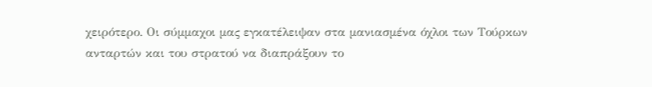χειρότερο. Οι σύμμαχοι μας εγκατέλειψαν στα μανιασμένα όχλοι των Τούρκων ανταρτών και του στρατού να διαπράξουν το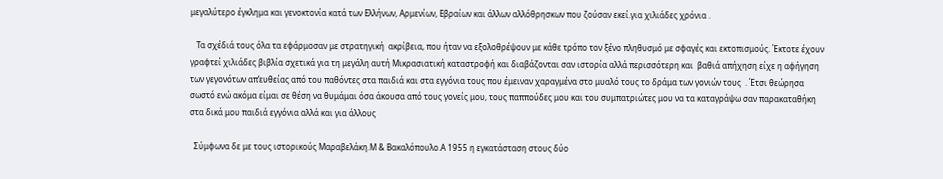μεγαλύτερο έγκλημα και γενοκτονία κατά των Ελλήνων, Αρμενίων, Εβραίων και άλλων αλλόθρησκων που ζούσαν εκεί.για χιλιάδες χρόνια .

   Τα σχέδιά τους όλα τα εφάρμοσαν με στρατηγική  ακρίβεια, που ήταν να εξολοθρέψουν με κάθε τρόπο τον ξένο πληθυσμό με σφαγές και εκτοπισμούς. Έκτοτε έχουν γραφτεί χιλιάδες βιβλία σχετικά για τη μεγάλη αυτή Μικρασιατική καταστροφή και διαβάζονται σαν ιστορία αλλά περισσότερη και  βαθιά απήχηση είχε η αφήγηση των γεγονότων απ’ευθείας από του παθόντες στα παιδιά και στα εγγόνια τους που έμειναν χαραγμένα στο μυαλό τους το δράμα των γονιών τους  . Έτσι θεώρησα σωστό ενώ ακόμα είμαι σε θέση να θυμάμαι όσα άκουσα από τους γονείς μου, τους παππούδες μου και του συμπατριώτες μου να τα καταγράψω σαν παρακαταθήκη στα δικά μου παιδιά εγγόνια αλλά και για άλλους

  Σύμφωνα δε με τους ιστορικούς Μαραβελάκη.Μ & Βακαλόπουλο.Α 1955 η εγκατάσταση στους δύο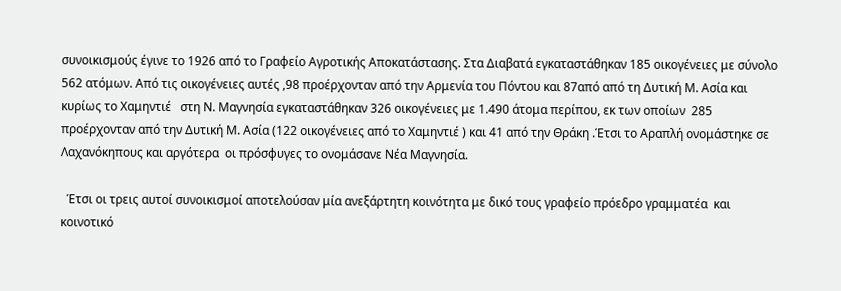συνοικισμούς έγινε το 1926 από το Γραφείο Αγροτικής Αποκατάστασης. Στα Διαβατά εγκαταστάθηκαν 185 οικογένειες με σύνολο 562 ατόμων. Από τις οικογένειες αυτές ,98 προέρχονταν από την Αρμενία του Πόντου και 87από από τη Δυτική Μ. Ασία και κυρίως το Χαμηντιέ   στη Ν. Μαγνησία εγκαταστάθηκαν 326 οικογένειες με 1.490 άτομα περίπου, εκ των οποίων  285 προέρχονταν από την Δυτική Μ. Ασία (122 οικογένειες από το Χαμηντιέ ) και 41 από την Θράκη .Έτσι το Αραπλή ονομάστηκε σε Λαχανόκηπους και αργότερα  οι πρόσφυγες το ονομάσανε Νέα Μαγνησία.

  Έτσι οι τρεις αυτοί συνοικισμοί αποτελούσαν μία ανεξάρτητη κοινότητα με δικό τους γραφείο πρόεδρο γραμματέα  και κοινοτικό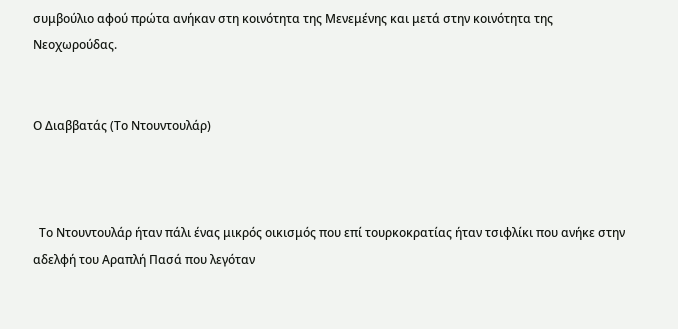συμβούλιο αφού πρώτα ανήκαν στη κοινότητα της Μενεμένης και μετά στην κοινότητα της Νεοχωρούδας.


Ο Διαββατάς (Το Ντουντουλάρ)



  Το Ντουντουλάρ ήταν πάλι ένας μικρός οικισμός που επί τουρκοκρατίας ήταν τσιφλίκι που ανήκε στην αδελφή του Αραπλή Πασά που λεγόταν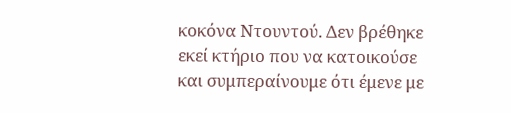κοκόνα Ντουντού. Δεν βρέθηκε εκεί κτήριο που να κατοικούσε και συμπεραίνουμε ότι έμενε με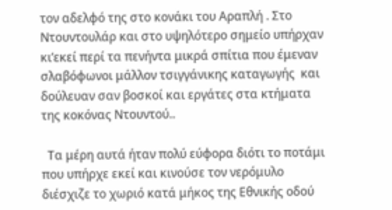τον αδελφό της στο κονάκι του Αραπλή . Στο Ντουντουλάρ και στο υψηλότερο σημείο υπήρχαν κι’εκεί περί τα πενήντα μικρά σπίτια που έμεναν σλαβόφωνοι μάλλον τσιγγάνικης καταγωγής  και δούλευαν σαν βοσκοί και εργάτες στα κτήματα της κοκόνας Ντουντού..

  Τα μέρη αυτά ήταν πολύ εύφορα διότι το ποτάμι που υπήρχε εκεί και κινούσε τον νερόμυλο διέσχιζε το χωριό κατά μήκος της Εθνικής οδού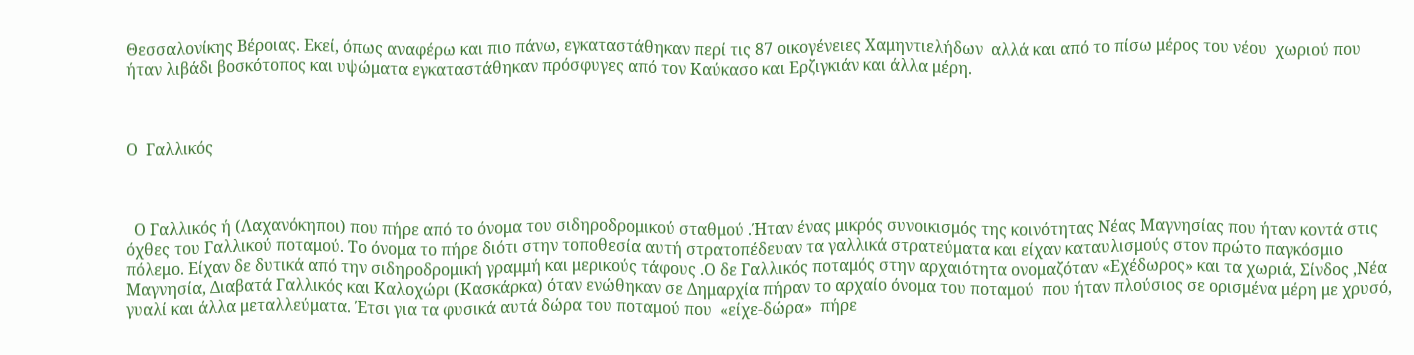Θεσσαλονίκης Βέροιας. Εκεί, όπως αναφέρω και πιο πάνω, εγκαταστάθηκαν περί τις 87 οικογένειες Χαμηντιελήδων  αλλά και από το πίσω μέρος του νέου  χωριού που ήταν λιβάδι βοσκότοπος και υψώματα εγκαταστάθηκαν πρόσφυγες από τον Καύκασο και Ερζιγκιάν και άλλα μέρη.



Ο  Γαλλικός



  Ο Γαλλικός ή (Λαχανόκηποι) που πήρε από το όνομα του σιδηροδρομικού σταθμού .Ήταν ένας μικρός συνοικισμός της κοινότητας Νέας Μαγνησίας που ήταν κοντά στις όχθες του Γαλλικού ποταμού. Το όνομα το πήρε διότι στην τοποθεσία αυτή στρατοπέδευαν τα γαλλικά στρατεύματα και είχαν καταυλισμούς στον πρώτο παγκόσμιο πόλεμο. Είχαν δε δυτικά από την σιδηροδρομική γραμμή και μερικούς τάφους .Ο δε Γαλλικός ποταμός στην αρχαιότητα ονομαζόταν «Εχέδωρος» και τα χωριά, Σίνδος ,Νέα Μαγνησία, Διαβατά Γαλλικός και Καλοχώρι (Κασκάρκα) όταν ενώθηκαν σε Δημαρχία πήραν το αρχαίο όνομα του ποταμού  που ήταν πλούσιος σε ορισμένα μέρη με χρυσό, γυαλί και άλλα μεταλλεύματα. Έτσι για τα φυσικά αυτά δώρα του ποταμού που  «είχε-δώρα»  πήρε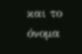και το όνομα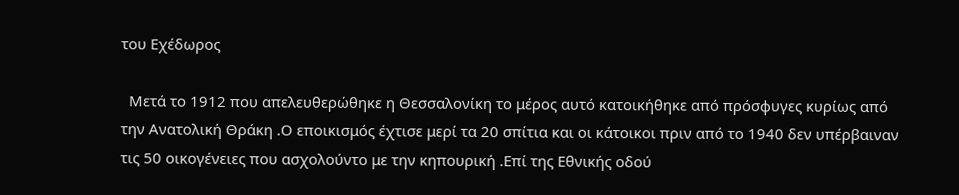του Εχέδωρος

  Μετά το 1912 που απελευθερώθηκε η Θεσσαλονίκη το μέρος αυτό κατοικήθηκε από πρόσφυγες κυρίως από την Ανατολική Θράκη .Ο εποικισμός έχτισε μερί τα 20 σπίτια και οι κάτοικοι πριν από το 1940 δεν υπέρβαιναν τις 50 οικογένειες που ασχολούντο με την κηπουρική .Επί της Εθνικής οδού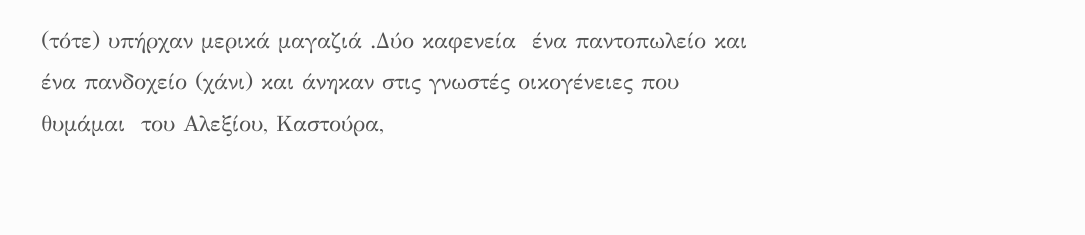(τότε) υπήρχαν μερικά μαγαζιά .Δύο καφενεία  ένα παντοπωλείο και ένα πανδοχείο (χάνι) και άνηκαν στις γνωστές οικογένειες που θυμάμαι  του Αλεξίου, Καστούρα,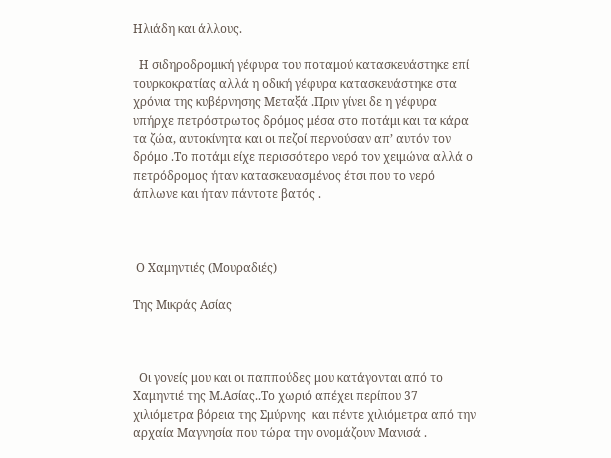Ηλιάδη και άλλους.

  Η σιδηροδρομική γέφυρα του ποταμού κατασκευάστηκε επί τουρκοκρατίας αλλά η οδική γέφυρα κατασκευάστηκε στα χρόνια της κυβέρνησης Μεταξά .Πριν γίνει δε η γέφυρα υπήρχε πετρόστρωτος δρόμος μέσα στο ποτάμι και τα κάρα τα ζώα, αυτοκίνητα και οι πεζοί περνούσαν απ’ αυτόν τον δρόμο .Το ποτάμι είχε περισσότερο νερό τον χειμώνα αλλά ο πετρόδρομος ήταν κατασκευασμένος έτσι που το νερό άπλωνε και ήταν πάντοτε βατός .



 Ο Χαμηντιές (Μουραδιές)

Της Μικράς Ασίας



  Οι γονείς μου και οι παππούδες μου κατάγονται από το Χαμηντιέ της Μ.Ασίας..Το χωριό απέχει περίπου 37 χιλιόμετρα βόρεια της Σμύρνης  και πέντε χιλιόμετρα από την αρχαία Μαγνησία που τώρα την ονομάζουν Μανισά .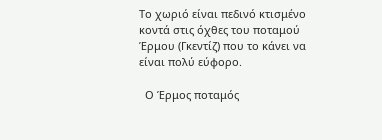Το χωριό είναι πεδινό κτισμένο κοντά στις όχθες του ποταμού Έρμου (Γκεντίζ) που το κάνει να είναι πολύ εύφορο.

  Ο Έρμος ποταμός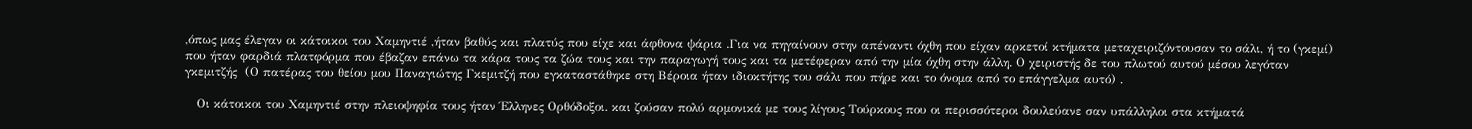,όπως μας έλεγαν οι κάτοικοι του Χαμηντιέ ,ήταν βαθύς και πλατύς που είχε και άφθονα ψάρια .Για να πηγαίνουν στην απέναντι όχθη που είχαν αρκετοί κτήματα μεταχειριζόντουσαν το σάλι, ή το (γκεμί) που ήταν φαρδιά πλατφόρμα που έβαζαν επάνω τα κάρα τους τα ζώα τους και την παραγωγή τους και τα μετέφεραν από την μία όχθη στην άλλη. Ο χειριστής δε του πλωτού αυτού μέσου λεγόταν γκεμιτζής  (Ο πατέρας του θείου μου Παναγιώτης Γκεμιτζή που εγκαταστάθηκε στη Βέροια ήταν ιδιοκτήτης του σάλι που πήρε και το όνομα από το επάγγελμα αυτό) .

   Οι κάτοικοι του Χαμηντιέ στην πλειοψηφία τους ήταν Έλληνες Ορθόδοξοι. και ζούσαν πολύ αρμονικά με τους λίγους Τούρκους που οι περισσότεροι δουλεύανε σαν υπάλληλοι στα κτήματά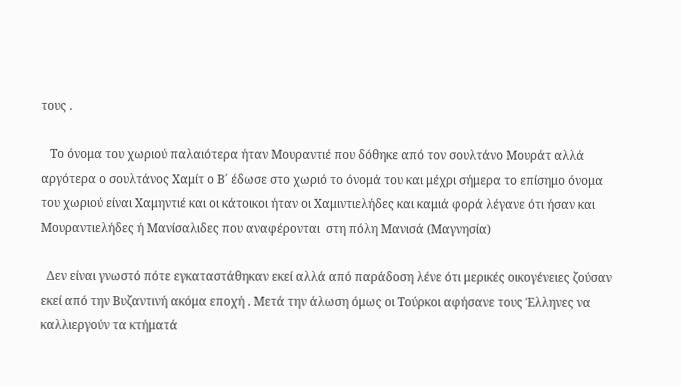τους .

   Το όνομα του χωριού παλαιότερα ήταν Μουραντιέ που δόθηκε από τον σουλτάνο Μουράτ αλλά αργότερα ο σουλτάνος Χαμίτ ο Β΄ έδωσε στο χωριό το όνομά του και μέχρι σήμερα το επίσημο όνομα του χωριού είναι Χαμηντιέ και οι κάτοικοι ήταν οι Χαμιντιελήδες και καμιά φορά λέγανε ότι ήσαν και Μουραντιελήδες ή Μανίσαλιδες που αναφέρονται  στη πόλη Μανισά (Μαγνησία)

  Δεν είναι γνωστό πότε εγκαταστάθηκαν εκεί αλλά από παράδοση λένε ότι μερικές οικογένειες ζούσαν εκεί από την Βυζαντινή ακόμα εποχή . Μετά την άλωση όμως οι Τούρκοι αφήσανε τους Έλληνες να καλλιεργούν τα κτήματά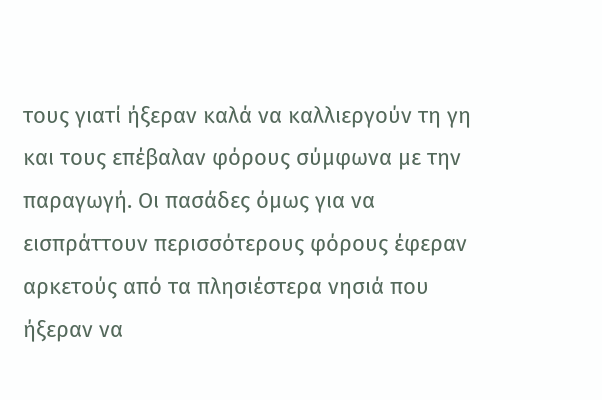τους γιατί ήξεραν καλά να καλλιεργούν τη γη και τους επέβαλαν φόρους σύμφωνα με την παραγωγή. Οι πασάδες όμως για να εισπράττουν περισσότερους φόρους έφεραν αρκετούς από τα πλησιέστερα νησιά που ήξεραν να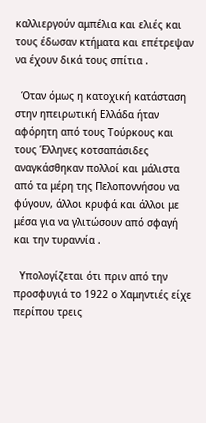καλλιεργούν αμπέλια και ελιές και τους έδωσαν κτήματα και επέτρεψαν να έχουν δικά τους σπίτια .

  Όταν όμως η κατοχική κατάσταση στην ηπειρωτική Ελλάδα ήταν αφόρητη από τους Τούρκους και τους Έλληνες κοτσαπάσιδες αναγκάσθηκαν πολλοί και μάλιστα από τα μέρη της Πελοποννήσου να φύγουν, άλλοι κρυφά και άλλοι με μέσα για να γλιτώσουν από σφαγή και την τυραννία .

  Υπολογίζεται ότι πριν από την προσφυγιά το 1922 ο Χαμηντιές είχε περίπου τρεις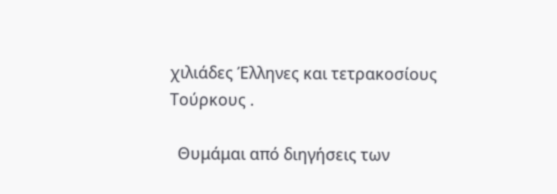χιλιάδες Έλληνες και τετρακοσίους Τούρκους .

  Θυμάμαι από διηγήσεις των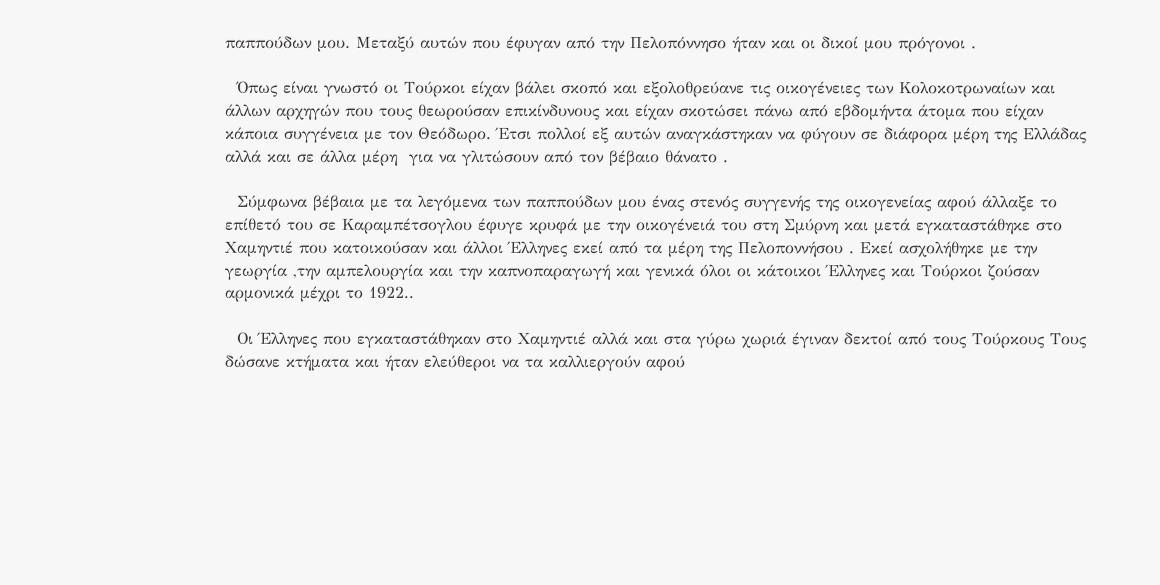παππούδων μου. Μεταξύ αυτών που έφυγαν από την Πελοπόννησο ήταν και οι δικοί μου πρόγονοι .

  Όπως είναι γνωστό οι Τούρκοι είχαν βάλει σκοπό και εξολοθρεύανε τις οικογένειες των Κολοκοτρωναίων και άλλων αρχηγών που τους θεωρούσαν επικίνδυνους και είχαν σκοτώσει πάνω από εβδομήντα άτομα που είχαν κάποια συγγένεια με τον Θεόδωρο. Έτσι πολλοί εξ αυτών αναγκάστηκαν να φύγουν σε διάφορα μέρη της Ελλάδας αλλά και σε άλλα μέρη  για να γλιτώσουν από τον βέβαιο θάνατο .

  Σύμφωνα βέβαια με τα λεγόμενα των παππούδων μου ένας στενός συγγενής της οικογενείας αφού άλλαξε το επίθετό του σε Καραμπέτσογλου έφυγε κρυφά με την οικογένειά του στη Σμύρνη και μετά εγκαταστάθηκε στο Χαμηντιέ που κατοικούσαν και άλλοι Έλληνες εκεί από τα μέρη της Πελοποννήσου . Εκεί ασχολήθηκε με την γεωργία ,την αμπελουργία και την καπνοπαραγωγή και γενικά όλοι οι κάτοικοι Έλληνες και Τούρκοι ζούσαν αρμονικά μέχρι το 1922..

  Οι Έλληνες που εγκαταστάθηκαν στο Χαμηντιέ αλλά και στα γύρω χωριά έγιναν δεκτοί από τους Τούρκους Τους δώσανε κτήματα και ήταν ελεύθεροι να τα καλλιεργούν αφού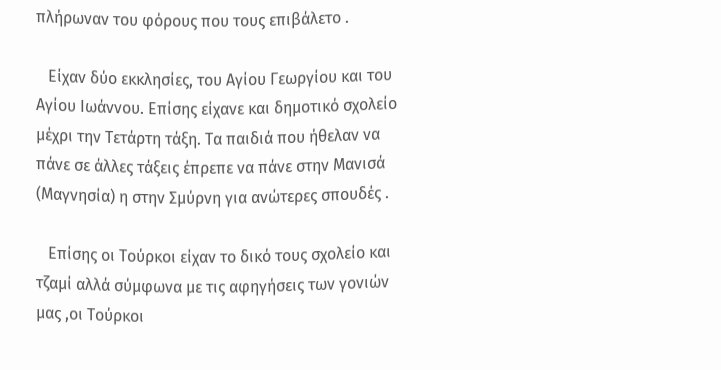πλήρωναν του φόρους που τους επιβάλετο .

   Είχαν δύο εκκλησίες, του Αγίου Γεωργίου και του Αγίου Ιωάννου. Επίσης είχανε και δημοτικό σχολείο μέχρι την Τετάρτη τάξη. Τα παιδιά που ήθελαν να πάνε σε άλλες τάξεις έπρεπε να πάνε στην Μανισά (Μαγνησία) η στην Σμύρνη για ανώτερες σπουδές .

   Επίσης οι Τούρκοι είχαν το δικό τους σχολείο και τζαμί αλλά σύμφωνα με τις αφηγήσεις των γονιών μας ,οι Τούρκοι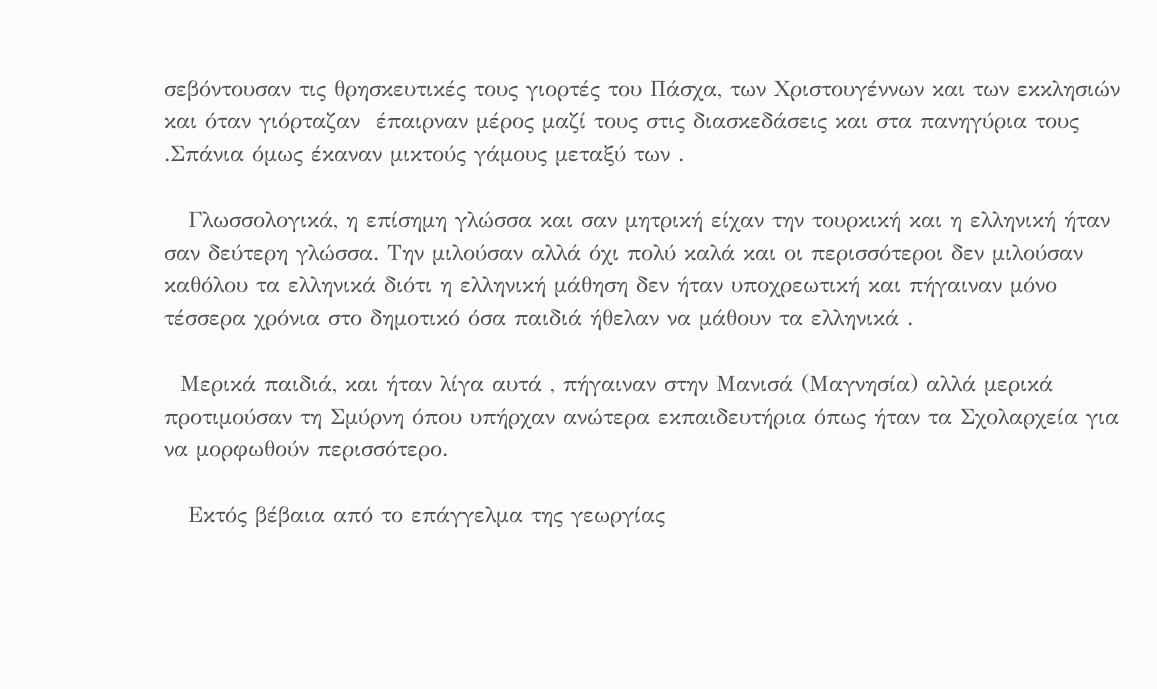σεβόντουσαν τις θρησκευτικές τους γιορτές του Πάσχα, των Χριστουγέννων και των εκκλησιών και όταν γιόρταζαν  έπαιρναν μέρος μαζί τους στις διασκεδάσεις και στα πανηγύρια τους .Σπάνια όμως έκαναν μικτούς γάμους μεταξύ των .

   Γλωσσολογικά, η επίσημη γλώσσα και σαν μητρική είχαν την τουρκική και η ελληνική ήταν σαν δεύτερη γλώσσα. Την μιλούσαν αλλά όχι πολύ καλά και οι περισσότεροι δεν μιλούσαν καθόλου τα ελληνικά διότι η ελληνική μάθηση δεν ήταν υποχρεωτική και πήγαιναν μόνο τέσσερα χρόνια στο δημοτικό όσα παιδιά ήθελαν να μάθουν τα ελληνικά .

  Μερικά παιδιά, και ήταν λίγα αυτά , πήγαιναν στην Μανισά (Μαγνησία) αλλά μερικά προτιμούσαν τη Σμύρνη όπου υπήρχαν ανώτερα εκπαιδευτήρια όπως ήταν τα Σχολαρχεία για να μορφωθούν περισσότερο.

   Εκτός βέβαια από το επάγγελμα της γεωργίας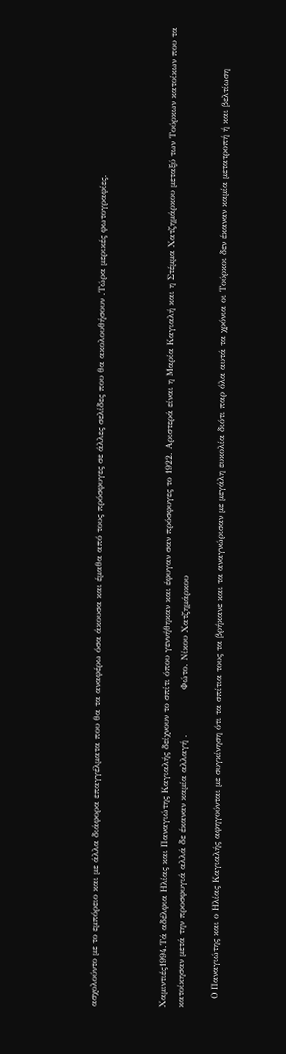ασχολούντο με το εμπόρειο και με άλλα διάφορα επαγγέλματα που θα τα αναφέρω όσα άκουσα και έμαθα από τους πρόσφυγες σε άλλες σελίδες που θα ακολουθήσουν .Τώρα μερικές φωτογραφίες.



Χαμιντιές1994.Τά αδέλφια Ηλίας και Παναγιώτης Καγιαλής δείχνουν το σπίτι όπου γεννήθηκαν και έφυγαν σαν πρόσφυγες το 1922. Αριστερά είναι η Μαρία Καγιαλή και η Στέμμα Χατζημάρκου μεταξύ των Τούρκων κατοίκων που τα κατοίκησαν μετά την προσφυγιά αλλά δε έκαναν καμία αλλαγή .               Φώτο. Νίκου Χατζημάρκου

   Ο Παναγιώτης και ο Ηλίας Καγιαλής αφηγούνται με συγκίνηση ότι τα σπίτια τους τα βρήκανε και τα αναγνώρισαν με μεγάλη ευκολία διότι παρ όλα αυτά τα χρόνια οι Τούρκοι δεν έκαναν καμία μετατροπή ή και βελτίωση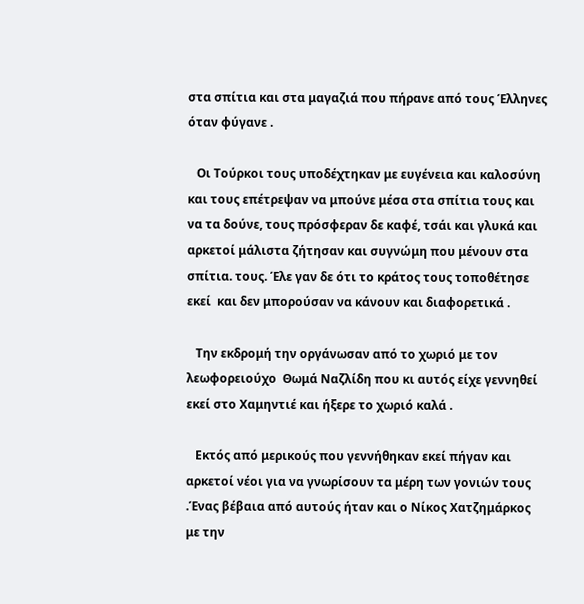στα σπίτια και στα μαγαζιά που πήρανε από τους Έλληνες όταν φύγανε .

   Οι Τούρκοι τους υποδέχτηκαν με ευγένεια και καλοσύνη και τους επέτρεψαν να μπούνε μέσα στα σπίτια τους και να τα δούνε, τους πρόσφεραν δε καφέ, τσάι και γλυκά και αρκετοί μάλιστα ζήτησαν και συγνώμη που μένουν στα σπίτια. τους. Έλε γαν δε ότι το κράτος τους τοποθέτησε εκεί  και δεν μπορούσαν να κάνουν και διαφορετικά .

   Την εκδρομή την οργάνωσαν από το χωριό με τον λεωφορειούχο  Θωμά Ναζλίδη που κι αυτός είχε γεννηθεί  εκεί στο Χαμηντιέ και ήξερε το χωριό καλά .

   Εκτός από μερικούς που γεννήθηκαν εκεί πήγαν και αρκετοί νέοι για να γνωρίσουν τα μέρη των γονιών τους .Ένας βέβαια από αυτούς ήταν και ο Νίκος Χατζημάρκος με την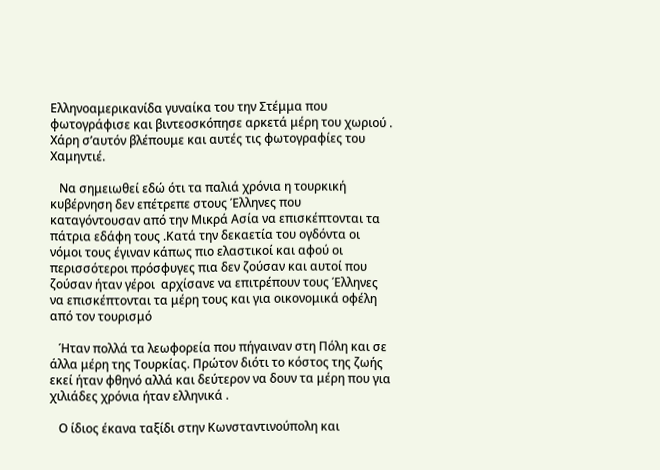Ελληνοαμερικανίδα γυναίκα του την Στέμμα που φωτογράφισε και βιντεοσκόπησε αρκετά μέρη του χωριού . Χάρη σ’αυτόν βλέπουμε και αυτές τις φωτογραφίες του Χαμηντιέ.

   Να σημειωθεί εδώ ότι τα παλιά χρόνια η τουρκική κυβέρνηση δεν επέτρεπε στους Έλληνες που καταγόντουσαν από την Μικρά Ασία να επισκέπτονται τα πάτρια εδάφη τους .Κατά την δεκαετία του ογδόντα οι νόμοι τους έγιναν κάπως πιο ελαστικοί και αφού οι περισσότεροι πρόσφυγες πια δεν ζούσαν και αυτοί που ζούσαν ήταν γέροι  αρχίσανε να επιτρέπουν τους Έλληνες να επισκέπτονται τα μέρη τους και για οικονομικά οφέλη από τον τουρισμό

   Ήταν πολλά τα λεωφορεία που πήγαιναν στη Πόλη και σε άλλα μέρη της Τουρκίας. Πρώτον διότι το κόστος της ζωής εκεί ήταν φθηνό αλλά και δεύτερον να δουν τα μέρη που για χιλιάδες χρόνια ήταν ελληνικά .

   Ο ίδιος έκανα ταξίδι στην Κωνσταντινούπολη και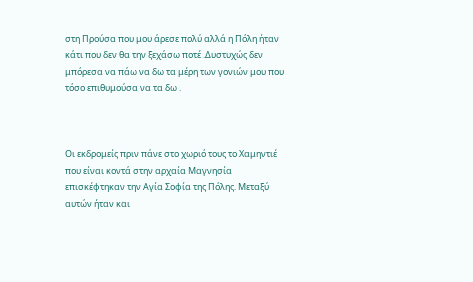στη Προύσα που μου άρεσε πολύ αλλά η Πόλη ήταν κάτι που δεν θα την ξεχάσω ποτέ .Δυστυχώς δεν μπόρεσα να πάω να δω τα μέρη των γονιών μου που τόσο επιθυμούσα να τα δω .



Οι εκδρομείς πριν πάνε στο χωριό τους το Χαμηντιέ που είναι κοντά στην αρχαία Μαγνησία επισκέφτηκαν την Αγία Σοφία της Πόλης. Μεταξύ αυτών ήταν και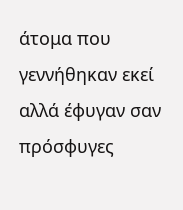άτομα που γεννήθηκαν εκεί αλλά έφυγαν σαν πρόσφυγες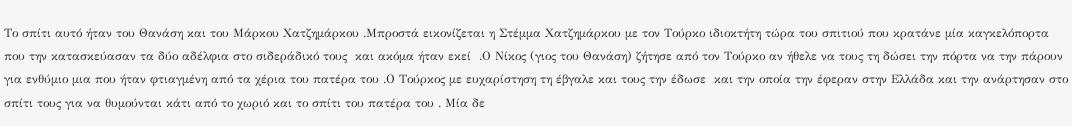Το σπίτι αυτό ήταν του Θανάση και του Μάρκου Χατζημάρκου .Μπροστά εικονίζεται η Στέμμα Χατζημάρκου με τον Τούρκο ιδιοκτήτη τώρα του σπιτιού που κρατάνε μία καγκελόπορτα που την κατασκεύασαν τα δύο αδέλφια στο σιδεράδικό τους  και ακόμα ήταν εκεί  .Ο Νίκος (γιος του Θανάση) ζήτησε από τον Τούρκο αν ήθελε να τους τη δώσει την πόρτα να την πάρουν για ενθύμιο μια που ήταν φτιαγμένη από τα χέρια του πατέρα του .Ο Τούρκος με ευχαρίστηση τη έβγαλε και τους την έδωσε  και την οποία την έφεραν στην Ελλάδα και την ανάρτησαν στο σπίτι τους για να θυμούνται κάτι από το χωριό και το σπίτι του πατέρα του . Μία δε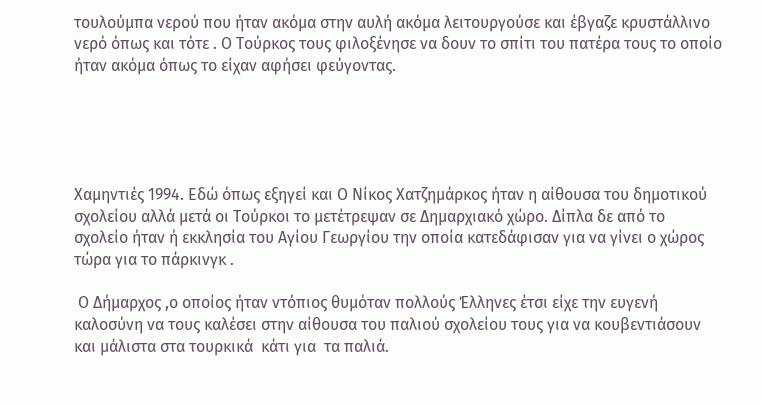τουλούμπα νερού που ήταν ακόμα στην αυλή ακόμα λειτουργούσε και έβγαζε κρυστάλλινο νερό όπως και τότε . Ο Τούρκος τους φιλοξένησε να δουν το σπίτι του πατέρα τους το οποίο ήταν ακόμα όπως το είχαν αφήσει φεύγοντας.





Χαμηντιές 1994. Εδώ όπως εξηγεί και Ο Νίκος Χατζημάρκος ήταν η αίθουσα του δημοτικού σχολείου αλλά μετά οι Τούρκοι το μετέτρεψαν σε Δημαρχιακό χώρο. Δίπλα δε από το σχολείο ήταν ή εκκλησία του Αγίου Γεωργίου την οποία κατεδάφισαν για να γίνει ο χώρος τώρα για το πάρκινγκ .

 Ο Δήμαρχος ,ο οποίος ήταν ντόπιος θυμόταν πολλούς Έλληνες έτσι είχε την ευγενή καλοσύνη να τους καλέσει στην αίθουσα του παλιού σχολείου τους για να κουβεντιάσουν και μάλιστα στα τουρκικά  κάτι για  τα παλιά.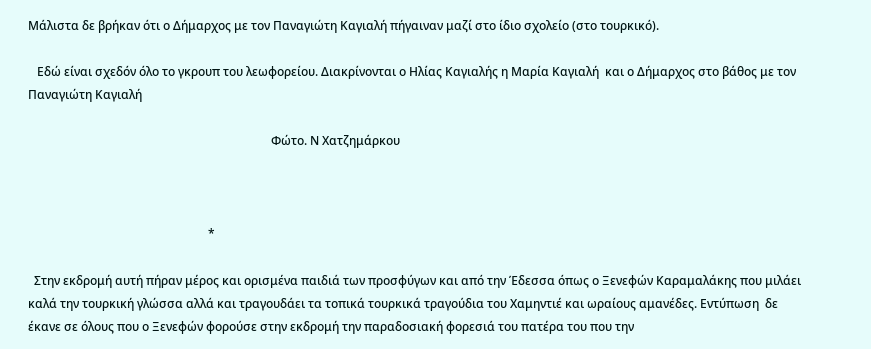Μάλιστα δε βρήκαν ότι ο Δήμαρχος με τον Παναγιώτη Καγιαλή πήγαιναν μαζί στο ίδιο σχολείο (στο τουρκικό).

   Εδώ είναι σχεδόν όλο το γκρουπ του λεωφορείου. Διακρίνονται ο Ηλίας Καγιαλής η Μαρία Καγιαλή  και ο Δήμαρχος στο βάθος με τον Παναγιώτη Καγιαλή

                                                                                 Φώτο. Ν Χατζημάρκου



                                                            *

  Στην εκδρομή αυτή πήραν μέρος και ορισμένα παιδιά των προσφύγων και από την Έδεσσα όπως ο Ξενεφών Καραμαλάκης που μιλάει καλά την τουρκική γλώσσα αλλά και τραγουδάει τα τοπικά τουρκικά τραγούδια του Χαμηντιέ και ωραίους αμανέδες. Εντύπωση  δε έκανε σε όλους που ο Ξενεφών φορούσε στην εκδρομή την παραδοσιακή φορεσιά του πατέρα του που την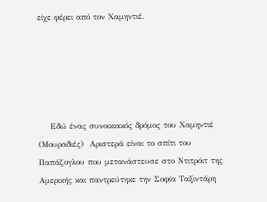είχε φέρει από τον Χαμηντιέ.





    Εδώ ένας συνοικιακός δρόμος του Χαμηντιέ (Μουραδιές)  Αριστερά είναι το σπίτι του Παπάζογλου που μετανάστευσε στο Ντιτρόιτ της Αμερικής και παντρεύτηκε την Σοφία Ταξιντάρη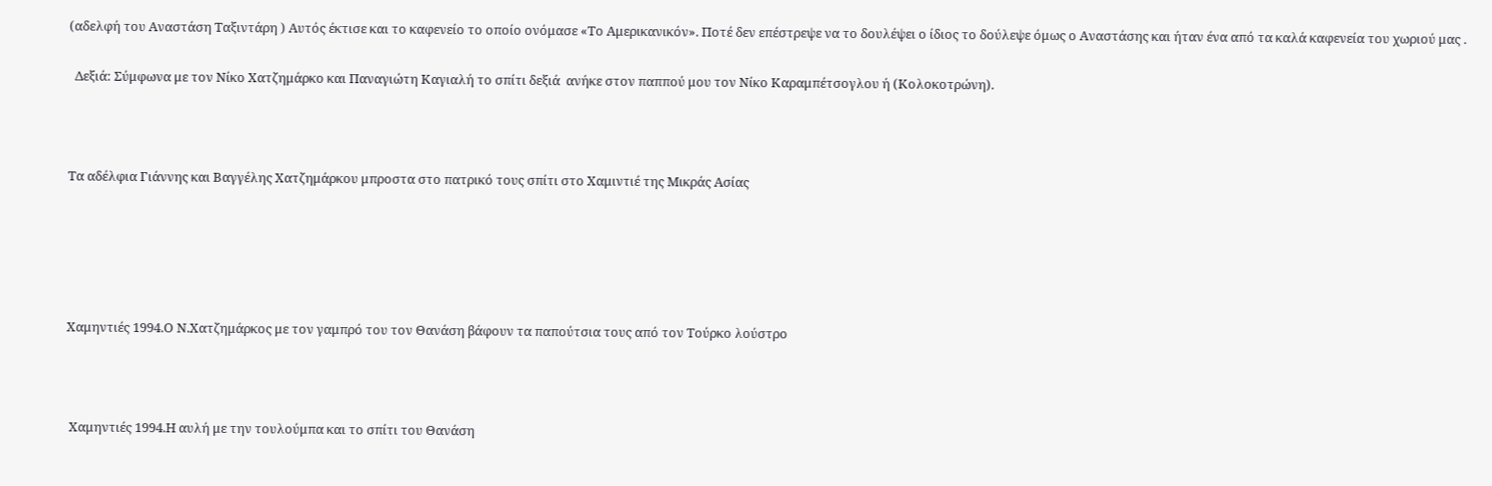(αδελφή του Αναστάση Ταξιντάρη ) Αυτός έκτισε και το καφενείο το οποίο ονόμασε «Το Αμερικανικόν». Ποτέ δεν επέστρεψε να το δουλέψει ο ίδιος το δούλεψε όμως ο Αναστάσης και ήταν ένα από τα καλά καφενεία του χωριού μας .

  Δεξιά: Σύμφωνα με τον Νίκο Χατζημάρκο και Παναγιώτη Καγιαλή το σπίτι δεξιά  ανήκε στον παππού μου τον Νίκο Καραμπέτσογλου ή (Κολοκοτρώνη).



Τα αδέλφια Γιάννης και Βαγγέλης Χατζημάρκου μπροστα στο πατρικό τους σπίτι στο Χαμιντιέ της Μικράς Ασίας





Χαμηντιές 1994.Ο Ν.Χατζημάρκος με τον γαμπρό του τον Θανάση βάφουν τα παπούτσια τους από τον Τούρκο λούστρο



 Χαμηντιές 1994.Η αυλή με την τουλούμπα και το σπίτι του Θανάση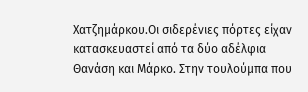Χατζημάρκου.Οι σιδερένιες πόρτες είχαν κατασκευαστεί από τα δύο αδέλφια Θανάση και Μάρκο. Στην τουλούμπα που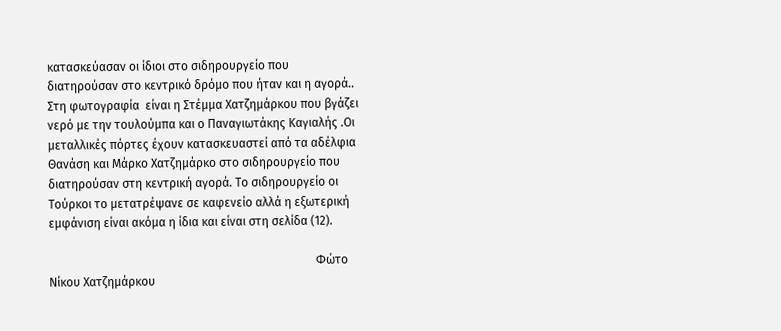κατασκεύασαν οι ίδιοι στο σιδηρουργείο που διατηρούσαν στο κεντρικό δρόμο που ήταν και η αγορά.. Στη φωτογραφία  είναι η Στέμμα Χατζημάρκου που βγάζει νερό με την τουλούμπα και ο Παναγιωτάκης Καγιαλής .Οι μεταλλικές πόρτες έχουν κατασκευαστεί από τα αδέλφια Θανάση και Μάρκο Χατζημάρκο στο σιδηρουργείο που διατηρούσαν στη κεντρική αγορά. Το σιδηρουργείο οι Τούρκοι το μετατρέψανε σε καφενείο αλλά η εξωτερική εμφάνιση είναι ακόμα η ίδια και είναι στη σελίδα (12).

                                                                                         Φώτο Νίκου Χατζημάρκου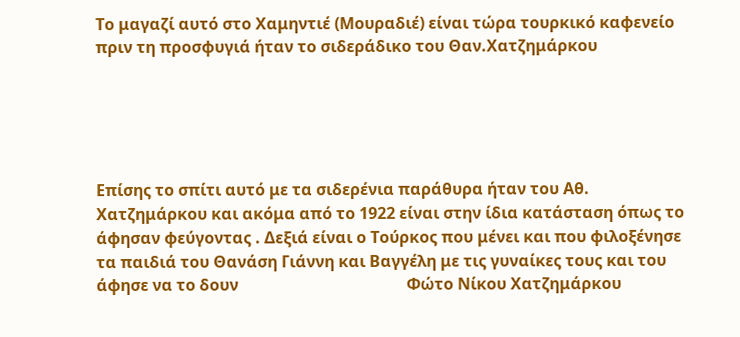Το μαγαζί αυτό στο Χαμηντιέ (Μουραδιέ) είναι τώρα τουρκικό καφενείο πριν τη προσφυγιά ήταν το σιδεράδικο του Θαν.Χατζημάρκου





Επίσης το σπίτι αυτό με τα σιδερένια παράθυρα ήταν του Αθ. Χατζημάρκου και ακόμα από το 1922 είναι στην ίδια κατάσταση όπως το άφησαν φεύγοντας . Δεξιά είναι ο Τούρκος που μένει και που φιλοξένησε τα παιδιά του Θανάση Γιάννη και Βαγγέλη με τις γυναίκες τους και του άφησε να το δουν                                          Φώτο Νίκου Χατζημάρκου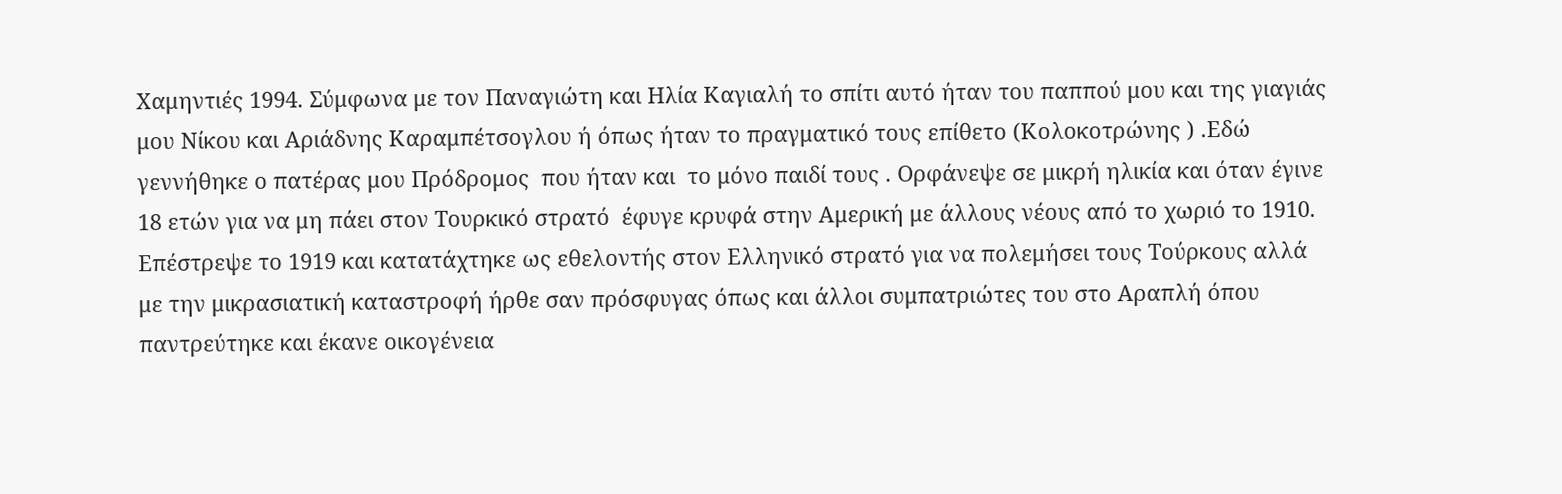Χαμηντιές 1994. Σύμφωνα με τον Παναγιώτη και Ηλία Καγιαλή το σπίτι αυτό ήταν του παππού μου και της γιαγιάς μου Νίκου και Αριάδνης Καραμπέτσογλου ή όπως ήταν το πραγματικό τους επίθετο (Κολοκοτρώνης ) .Εδώ γεννήθηκε ο πατέρας μου Πρόδρομος  που ήταν και  το μόνο παιδί τους . Ορφάνεψε σε μικρή ηλικία και όταν έγινε 18 ετών για να μη πάει στον Τουρκικό στρατό  έφυγε κρυφά στην Αμερική με άλλους νέους από το χωριό το 1910. Επέστρεψε το 1919 και κατατάχτηκε ως εθελοντής στον Ελληνικό στρατό για να πολεμήσει τους Τούρκους αλλά με την μικρασιατική καταστροφή ήρθε σαν πρόσφυγας όπως και άλλοι συμπατριώτες του στο Αραπλή όπου παντρεύτηκε και έκανε οικογένεια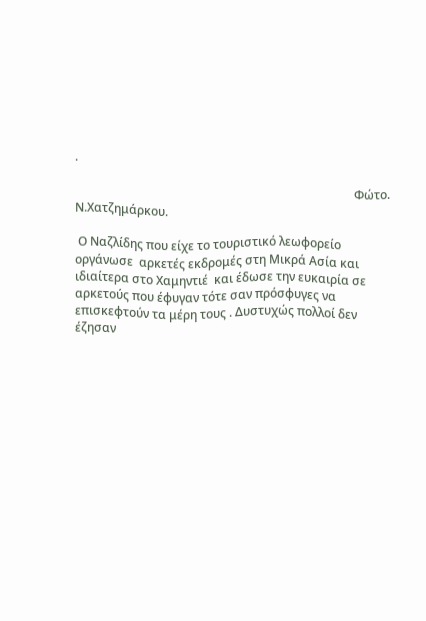.

                                                                                             Φώτο. Ν.Χατζημάρκου.

 Ο Ναζλίδης που είχε το τουριστικό λεωφορείο οργάνωσε  αρκετές εκδρομές στη Μικρά Ασία και ιδιαίτερα στο Χαμηντιέ  και έδωσε την ευκαιρία σε αρκετούς που έφυγαν τότε σαν πρόσφυγες να επισκεφτούν τα μέρη τους . Δυστυχώς πολλοί δεν έζησαν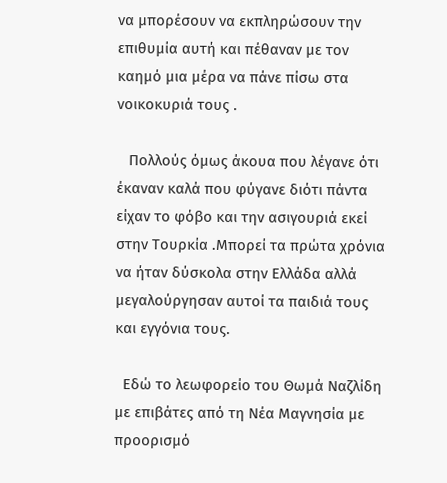να μπορέσουν να εκπληρώσουν την επιθυμία αυτή και πέθαναν με τον καημό μια μέρα να πάνε πίσω στα νοικοκυριά τους .

   Πολλούς όμως άκουα που λέγανε ότι έκαναν καλά που φύγανε διότι πάντα είχαν το φόβο και την ασιγουριά εκεί στην Τουρκία .Μπορεί τα πρώτα χρόνια να ήταν δύσκολα στην Ελλάδα αλλά μεγαλούργησαν αυτοί τα παιδιά τους και εγγόνια τους.

  Εδώ το λεωφορείο του Θωμά Ναζλίδη με επιβάτες από τη Νέα Μαγνησία με προορισμό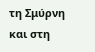τη Σμύρνη και στη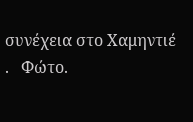συνέχεια στο Χαμηντιέ .   Φώτο.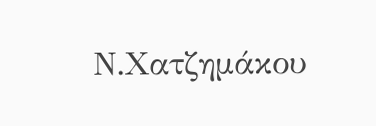Ν.Χατζημάκου